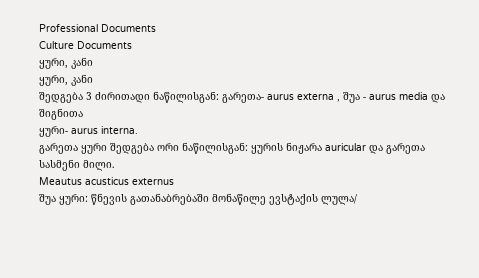Professional Documents
Culture Documents
ყური, კანი
ყური, კანი
შედგება 3 ძირითადი ნაწილისგან: გარეთა- aurus externa , შუა - aurus media და შიგნითა
ყური- aurus interna.
გარეთა ყური შედგება ორი ნაწილისგან: ყურის ნიჟარა auricular და გარეთა სასმენი მილი.
Meautus acusticus externus
შუა ყური: წნევის გათანაბრებაში მონაწილე ევსტაქის ლულა/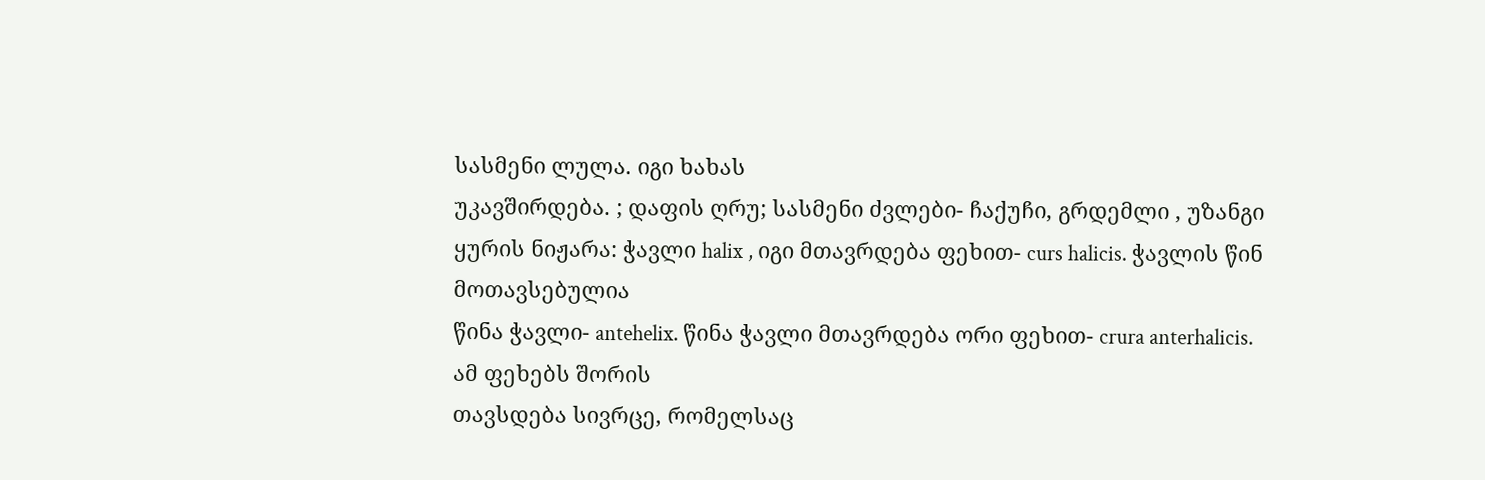სასმენი ლულა. იგი ხახას
უკავშირდება. ; დაფის ღრუ; სასმენი ძვლები- ჩაქუჩი, გრდემლი , უზანგი
ყურის ნიჟარა: ჭავლი halix , იგი მთავრდება ფეხით- curs halicis. ჭავლის წინ მოთავსებულია
წინა ჭავლი- antehelix. წინა ჭავლი მთავრდება ორი ფეხით- crura anterhalicis. ამ ფეხებს შორის
თავსდება სივრცე, რომელსაც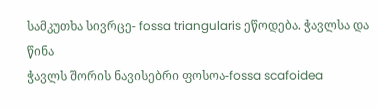სამკუთხა სივრცე- fossa triangularis ეწოდება. ჭავლსა და წინა
ჭავლს შორის ნავისებრი ფოსოა-fossa scafoidea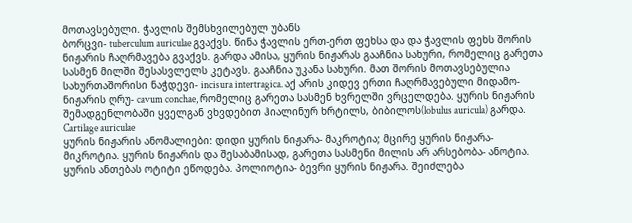მოთავსებული. ჭავლის შემსხვილებულ უბანს
ბორცვი- tuberculum auriculae გვაქვს. წინა ჭავლის ერთ-ერთ ფეხსა და და ჭავლის ფეხს შორის
ნიჟარის ჩაღრმავება გვაქვს. გარდა ამისა, ყურის ნიჟარას გააჩნია სახური, რომელიც გარეთა
სასმენ მილში შესასვლელს კეტავს. გააჩნია უკანა სახური. მათ შორის მოთავსებულია
სახურთაშორისი ნაჭდევი- incisura intertragica. აქ არის კიდევ ერთი ჩაღრმავებული მიდამო-
ნიჟარის ღრუ- cavum conchae, რომელიც გარეთა სასმენ ხვრელში ვრცელდება. ყურის ნიჟარის
შემადგენლობაში ყველგან ვხვდებით ჰიალინურ ხრტილს, ბიბილოს(lobulus auricula) გარდა.
Cartilage auriculae
ყურის ნიჟარის ანომალიები: დიდი ყურის ნიჟარა- მაკროტია; მცირე ყურის ნიჟარა-
მიკროტია. ყურის ნიჟარის და შესაბამისად, გარეთა სასმენი მილის არ არსებობა- ანოტია.
ყურის ანთებას ოტიტი ეწოდება. პოლიოტია- ბევრი ყურის ნიჟარა. შეიძლება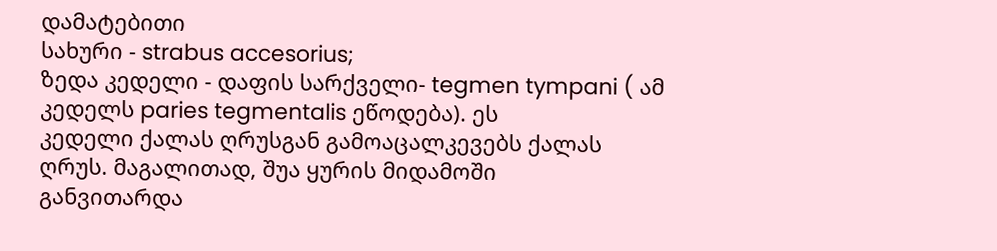დამატებითი
სახური - strabus accesorius;
ზედა კედელი - დაფის სარქველი- tegmen tympani ( ამ კედელს paries tegmentalis ეწოდება). ეს
კედელი ქალას ღრუსგან გამოაცალკევებს ქალას ღრუს. მაგალითად, შუა ყურის მიდამოში
განვითარდა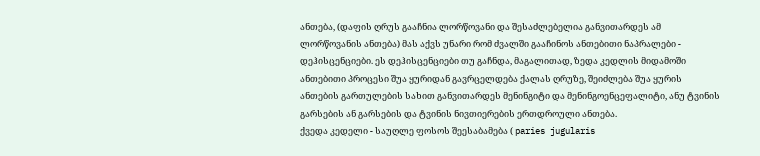ანთება, (დაფის ღრუს გააჩნია ლორწოვანი და შესაძლებელია განვითარდეს ამ
ლორწოვანის ანთება) მას აქვს უნარი რომ ძვალში გააჩინოს ანთებითი ნაპრალები -
დეჰისცენციები. ეს დეჰისცენციები თუ გაჩნდა, მაგალითად, ზედა კედლის მიდამოში
ანთებითი პროცესი შუა ყურიდან გავრცელდება ქალას ღრუზე, შეიძლება შუა ყურის
ანთების გართულების სახით განვითარდეს მენინგიტი და მენინგოენცეფალიტი, ანუ ტვინის
გარსების ან გარსების და ტვინის ნივთიერების ერთდროული ანთება.
ქვედა კედელი - საუღლე ფოსოს შეესაბამება ( paries jugularis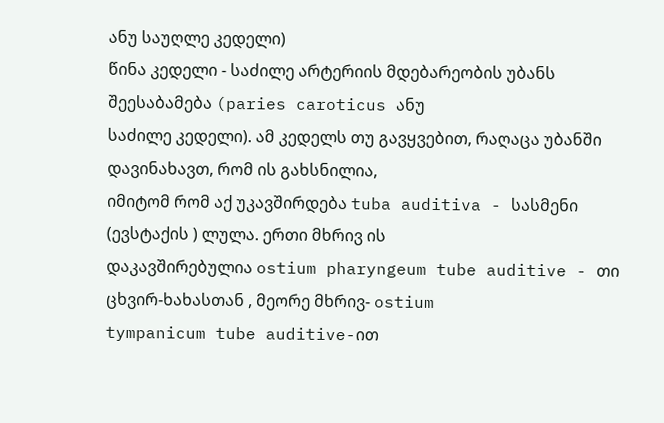ანუ საუღლე კედელი)
წინა კედელი - საძილე არტერიის მდებარეობის უბანს შეესაბამება (paries caroticus ანუ
საძილე კედელი). ამ კედელს თუ გავყვებით, რაღაცა უბანში დავინახავთ, რომ ის გახსნილია,
იმიტომ რომ აქ უკავშირდება tuba auditiva - სასმენი (ევსტაქის ) ლულა. ერთი მხრივ ის
დაკავშირებულია ostium pharyngeum tube auditive - თი ცხვირ-ხახასთან , მეორე მხრივ- ostium
tympanicum tube auditive-ით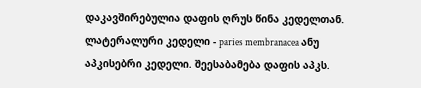დაკავშირებულია დაფის ღრუს წინა კედელთან.
ლატერალური კედელი - paries membranacea ანუ აპკისებრი კედელი. შეესაბამება დაფის აპკს.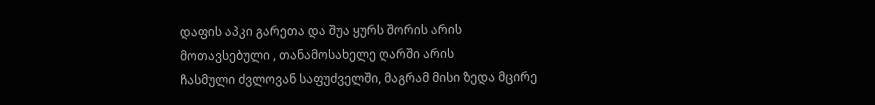დაფის აპკი გარეთა და შუა ყურს შორის არის მოთავსებული , თანამოსახელე ღარში არის
ჩასმული ძვლოვან საფუძველში, მაგრამ მისი ზედა მცირე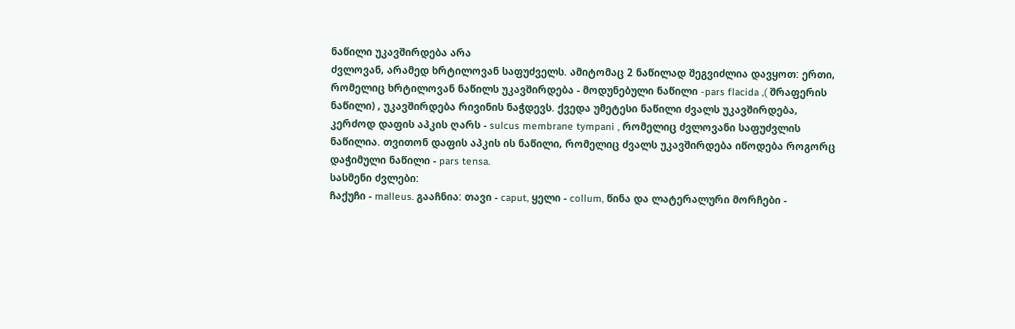ნაწილი უკავშირდება არა
ძვლოვან, არამედ ხრტილოვან საფუძველს. ამიტომაც 2 ნაწილად შეგვიძლია დავყოთ: ერთი,
რომელიც ხრტილოვან ნაწილს უკავშირდება - მოდუნებული ნაწილი -pars flacida ,( შრაფერის
ნაწილი) , უკავშირდება რივინის ნაჭდევს. ქვედა უმეტესი ნაწილი ძვალს უკავშირდება,
კერძოდ დაფის აპკის ღარს - sulcus membrane tympani , რომელიც ძვლოვანი საფუძვლის
ნაწილია. თვითონ დაფის აპკის ის ნაწილი, რომელიც ძვალს უკავშირდება იწოდება როგორც
დაჭიმული ნაწილი - pars tensa.
სასმენი ძვლები:
ჩაქუჩი - malleus. გააჩნია: თავი - caput, ყელი - collum, წინა და ლატერალური მორჩები -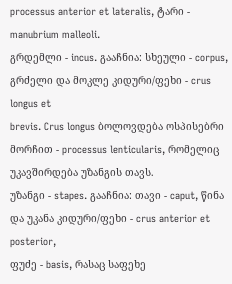processus anterior et lateralis, ტარი - manubrium malleoli.
გრდემლი - incus. გააჩნია: სხეული - corpus, გრძელი და მოკლე კიდური/ფეხი - crus longus et
brevis. Crus longus ბოლოვდება ოსპისებრი მორჩით - processus lenticularis, რომელიც
უკავშირდება უზანგის თავს.
უზანგი - stapes. გააჩნია: თავი - caput, წინა და უკანა კიდური/ფეხი - crus anterior et posterior,
ფუძე - basis, რასაც საფეხე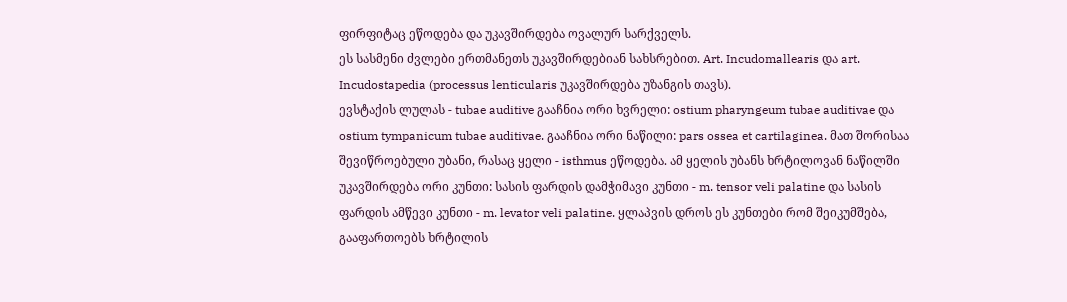ფირფიტაც ეწოდება და უკავშირდება ოვალურ სარქველს.
ეს სასმენი ძვლები ერთმანეთს უკავშირდებიან სახსრებით. Art. Incudomallearis და art.
Incudostapedia (processus lenticularis უკავშირდება უზანგის თავს).
ევსტაქის ლულას - tubae auditive გააჩნია ორი ხვრელი: ostium pharyngeum tubae auditivae და
ostium tympanicum tubae auditivae. გააჩნია ორი ნაწილი: pars ossea et cartilaginea. მათ შორისაა
შევიწროებული უბანი, რასაც ყელი - isthmus ეწოდება. ამ ყელის უბანს ხრტილოვან ნაწილში
უკავშირდება ორი კუნთი: სასის ფარდის დამჭიმავი კუნთი - m. tensor veli palatine და სასის
ფარდის ამწევი კუნთი - m. levator veli palatine. ყლაპვის დროს ეს კუნთები რომ შეიკუმშება,
გააფართოებს ხრტილის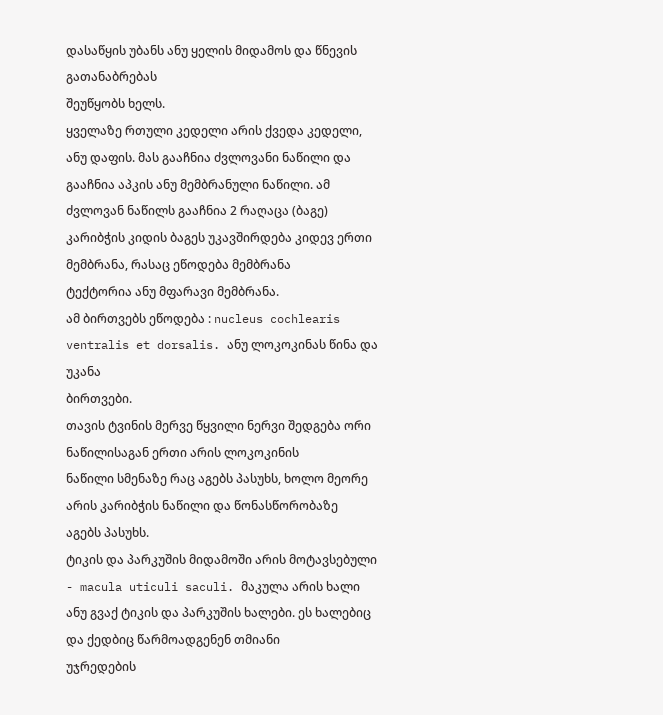დასაწყის უბანს ანუ ყელის მიდამოს და წნევის გათანაბრებას
შეუწყობს ხელს.
ყველაზე რთული კედელი არის ქვედა კედელი, ანუ დაფის. მას გააჩნია ძვლოვანი ნაწილი და
გააჩნია აპკის ანუ მემბრანული ნაწილი. ამ ძვლოვან ნაწილს გააჩნია 2 რაღაცა (ბაგე)
კარიბჭის კიდის ბაგეს უკავშირდება კიდევ ერთი მემბრანა, რასაც ეწოდება მემბრანა
ტექტორია ანუ მფარავი მემბრანა.
ამ ბირთვებს ეწოდება : nucleus cochlearis ventralis et dorsalis. ანუ ლოკოკინას წინა და უკანა
ბირთვები.
თავის ტვინის მერვე წყვილი ნერვი შედგება ორი ნაწილისაგან ერთი არის ლოკოკინის
ნაწილი სმენაზე რაც აგებს პასუხს, ხოლო მეორე არის კარიბჭის ნაწილი და წონასწორობაზე
აგებს პასუხს.
ტიკის და პარკუშის მიდამოში არის მოტავსებული - macula uticuli saculi. მაკულა არის ხალი
ანუ გვაქ ტიკის და პარკუშის ხალები. ეს ხალებიც და ქედბიც წარმოადგენენ თმიანი
უჯრედების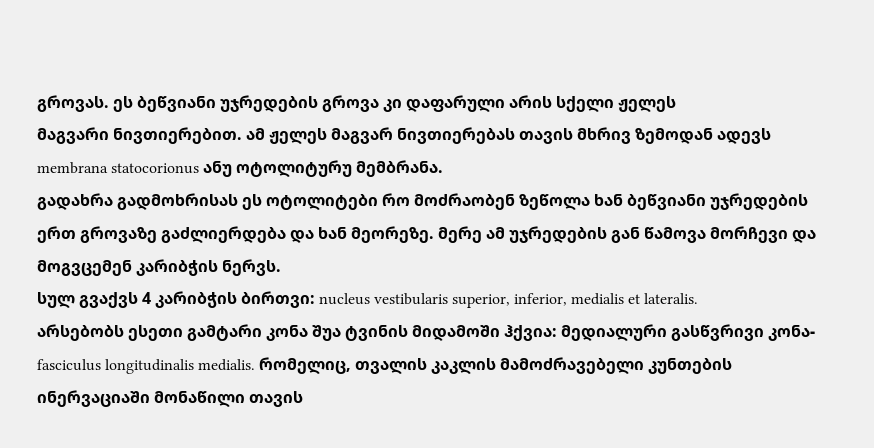გროვას. ეს ბეწვიანი უჯრედების გროვა კი დაფარული არის სქელი ჟელეს
მაგვარი ნივთიერებით. ამ ჟელეს მაგვარ ნივთიერებას თავის მხრივ ზემოდან ადევს
membrana statocorionus ანუ ოტოლიტურუ მემბრანა.
გადახრა გადმოხრისას ეს ოტოლიტები რო მოძრაობენ ზეწოლა ხან ბეწვიანი უჯრედების
ერთ გროვაზე გაძლიერდება და ხან მეორეზე. მერე ამ უჯრედების გან წამოვა მორჩევი და
მოგვცემენ კარიბჭის ნერვს.
სულ გვაქვს 4 კარიბჭის ბირთვი: nucleus vestibularis superior, inferior, medialis et lateralis.
არსებობს ესეთი გამტარი კონა შუა ტვინის მიდამოში ჰქვია: მედიალური გასწვრივი კონა-
fasciculus longitudinalis medialis. რომელიც, თვალის კაკლის მამოძრავებელი კუნთების
ინერვაციაში მონაწილი თავის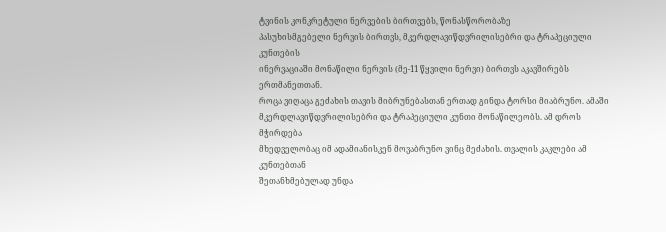ტვინის კონკრეტული ნერვების ბირთვებს, წონასწორობაზე
პასუხისმგებელი ნერვის ბირთვს, მკერდლავიწდვრილისებრი და ტრაპეციული კუნთების
ინერვაციაში მონაწილი ნერვის (მე-11 წყვილი ნერვი) ბირთვს აკავშირებს ერთმანეთთან.
როცა ვიღაცა გეძახის თავის მიბრუნებასთან ერთად გინდა ტორსი მიაბრუნო. ამაში
მკერდლავიწდვრილისებრი და ტრაპეციული კუნთი მონაწილეობს. ამ დროს მჭირდება
მხედველობაც იმ ადამიანისკენ მოვაბრუნო ვინც მეძახის. თვალის კაკლები ამ კუნთებთან
შეთანხმებულად უნდა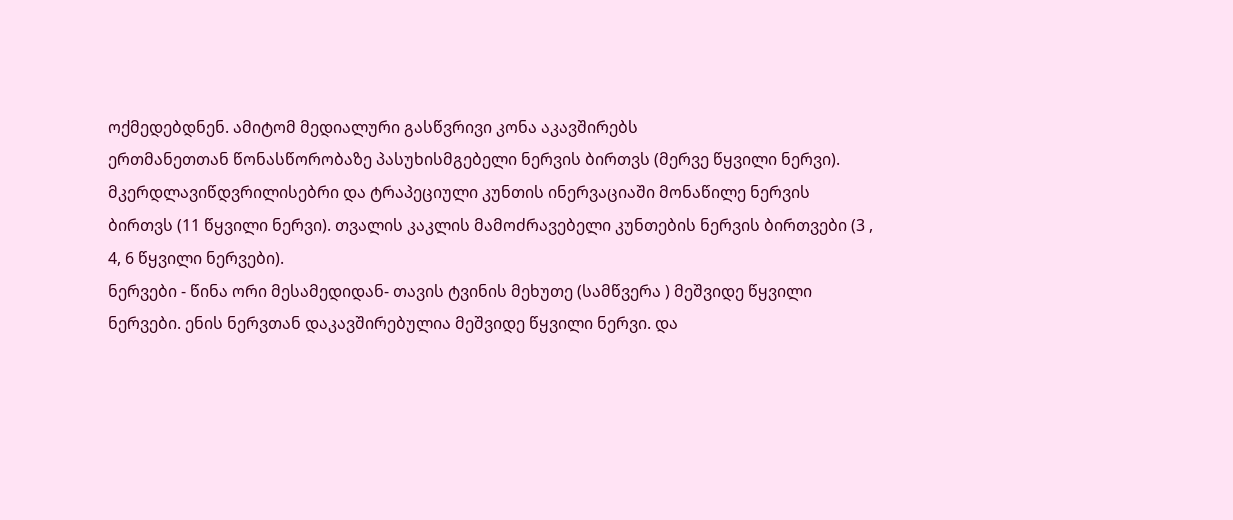ოქმედებდნენ. ამიტომ მედიალური გასწვრივი კონა აკავშირებს
ერთმანეთთან წონასწორობაზე პასუხისმგებელი ნერვის ბირთვს (მერვე წყვილი ნერვი).
მკერდლავიწდვრილისებრი და ტრაპეციული კუნთის ინერვაციაში მონაწილე ნერვის
ბირთვს (11 წყვილი ნერვი). თვალის კაკლის მამოძრავებელი კუნთების ნერვის ბირთვები (3 ,
4, 6 წყვილი ნერვები).
ნერვები - წინა ორი მესამედიდან- თავის ტვინის მეხუთე (სამწვერა ) მეშვიდე წყვილი
ნერვები. ენის ნერვთან დაკავშირებულია მეშვიდე წყვილი ნერვი. და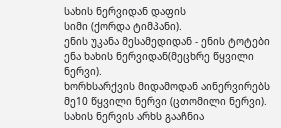სახის ნერვიდან დაფის
სიმი (ქორდა ტიმპანი).
ენის უკანა მესამედიდან - ენის ტოტები ენა ხახის ნერვიდან(მეცხრე წყვილი ნერვი).
ხორხსარქვის მიდამოდან აინერვირებს მე10 წყვილი ნერვი (ცთომილი ნერვი).
სახის ნერვის არხს გააჩნია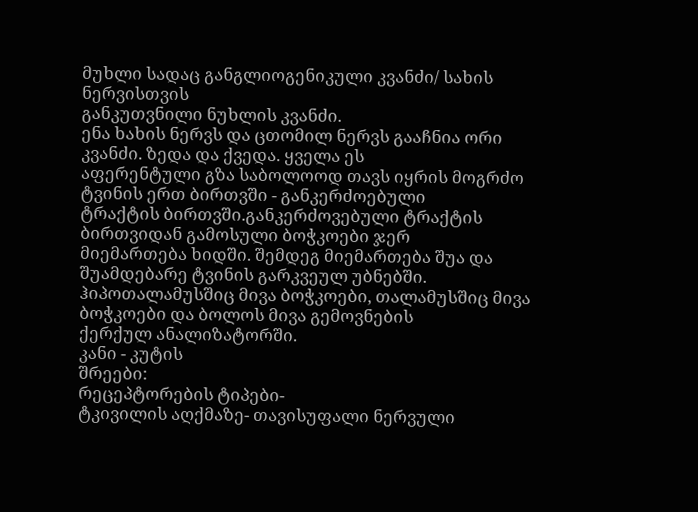მუხლი სადაც განგლიოგენიკული კვანძი/ სახის ნერვისთვის
განკუთვნილი ნუხლის კვანძი.
ენა ხახის ნერვს და ცთომილ ნერვს გააჩნია ორი კვანძი. ზედა და ქვედა. ყველა ეს
აფერენტული გზა საბოლოოდ თავს იყრის მოგრძო ტვინის ერთ ბირთვში - განკერძოებული
ტრაქტის ბირთვში.განკერძოვებული ტრაქტის ბირთვიდან გამოსული ბოჭკოები ჯერ
მიემართება ხიდში. შემდეგ მიემართება შუა და შუამდებარე ტვინის გარკვეულ უბნებში.
ჰიპოთალამუსშიც მივა ბოჭკოები, თალამუსშიც მივა ბოჭკოები და ბოლოს მივა გემოვნების
ქერქულ ანალიზატორში.
კანი - კუტის
შრეები:
რეცეპტორების ტიპები-
ტკივილის აღქმაზე- თავისუფალი ნერვული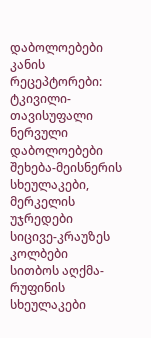დაბოლოებები
კანის რეცეპტორები:
ტკივილი-თავისუფალი ნერვული დაბოლოებები
შეხება-მეისნერის სხეულაკები, მერკელის უჯრედები
სიცივე-კრაუზეს კოლბები
სითბოს აღქმა-რუფინის სხეულაკები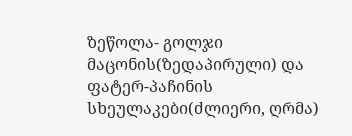ზეწოლა- გოლჯი მაცონის(ზედაპირული) და ფატერ-პაჩინის სხეულაკები(ძლიერი, ღრმა)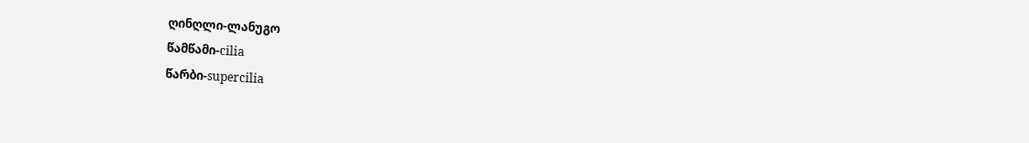ღინღლი-ლანუგო
წამწამი-cilia
წარბი-supercilia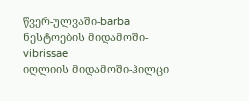წვერ-ულვაში-barba
ნესტოების მიდამოში-vibrissae
იღლიის მიდამოში-ჰილცი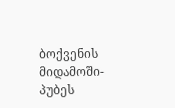ბოქვენის მიდამოში-პუბეს